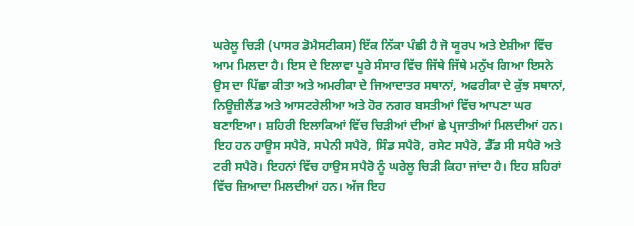ਘਰੇਲੂ ਚਿੜੀ (ਪਾਸਰ ਡੋਮੈਸਟੀਕਸ) ਇੱਕ ਨਿੱਕਾ ਪੰਛੀ ਹੈ ਜੋ ਯੂਰਪ ਅਤੇ ਏਸ਼ੀਆ ਵਿੱਚ ਆਮ ਮਿਲਦਾ ਹੈ। ਇਸ ਦੇ ਇਲਾਵਾ ਪੂਰੇ ਸੰਸਾਰ ਵਿੱਚ ਜਿੱਥੇ ਜਿੱਥੇ ਮਨੁੱਖ ਗਿਆ ਇਸਨੇ ਉਸ ਦਾ ਪਿੱਛਾ ਕੀਤਾ ਅਤੇ ਅਮਰੀਕਾ ਦੇ ਜਿਆਦਾਤਰ ਸਥਾਨਾਂ, ਅਫਰੀਕਾ ਦੇ ਕੁੱਝ ਸਥਾਨਾਂ, ਨਿਊਜ਼ੀਲੈਂਡ ਅਤੇ ਆਸਟਰੇਲੀਆ ਅਤੇ ਹੋਰ ਨਗਰ ਬਸਤੀਆਂ ਵਿੱਚ ਆਪਣਾ ਘਰ ਬਣਾਇਆ। ਸ਼ਹਿਰੀ ਇਲਾਕਿਆਂ ਵਿੱਚ ਚਿੜੀਆਂ ਦੀਆਂ ਛੇ ਪ੍ਰਜਾਤੀਆਂ ਮਿਲਦੀਆਂ ਹਨ। ਇਹ ਹਨ ਹਾਊਸ ਸਪੈਰੋ, ਸਪੇਨੀ ਸਪੈਰੋ, ਸਿੰਡ ਸਪੈਰੋ, ਰਸੇਟ ਸਪੈਰੋ, ਡੈੱਡ ਸੀ ਸਪੈਰੋ ਅਤੇ ਟਰੀ ਸਪੈਰੋ। ਇਹਨਾਂ ਵਿੱਚ ਹਾਉਸ ਸਪੈਰੋ ਨੂੰ ਘਰੇਲੂ ਚਿੜੀ ਕਿਹਾ ਜਾਂਦਾ ਹੈ। ਇਹ ਸ਼ਹਿਰਾਂ ਵਿੱਚ ਜ਼ਿਆਦਾ ਮਿਲਦੀਆਂ ਹਨ। ਅੱਜ ਇਹ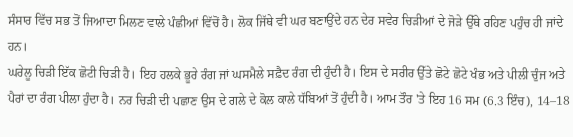ਸੰਸਾਰ ਵਿੱਚ ਸਭ ਤੋਂ ਜਿਆਦਾ ਮਿਲਣ ਵਾਲੇ ਪੰਛੀਆਂ ਵਿੱਚੋਂ ਹੈ। ਲੋਕ ਜਿੱਥੇ ਵੀ ਘਰ ਬਣਾਉਂਦੇ ਹਨ ਦੇਰ ਸਵੇਰ ਚਿੜੀਆਂ ਦੇ ਜੋੜੇ ਉੱਥੇ ਰਹਿਣ ਪਹੁੰਚ ਹੀ ਜਾਂਦੇ ਹਨ।
ਘਰੇਲੂ ਚਿੜੀ ਇੱਕ ਛੋਟੀ ਚਿੜੀ ਹੈ। ਇਹ ਹਲਕੇ ਭੂਰੇ ਰੰਗ ਜਾਂ ਘਸਮੈਲੇ ਸਫ਼ੈਦ ਰੰਗ ਦੀ ਹੁੰਦੀ ਹੈ। ਇਸ ਦੇ ਸਰੀਰ ਉੱਤੇ ਛੋਟੇ ਛੋਟੇ ਖੰਭ ਅਤੇ ਪੀਲੀ ਚੁੰਜ ਅਤੇ ਪੈਰਾਂ ਦਾ ਰੰਗ ਪੀਲਾ ਹੁੰਦਾ ਹੈ। ਨਰ ਚਿੜੀ ਦੀ ਪਛਾਣ ਉਸ ਦੇ ਗਲੇ ਦੇ ਕੋਲ ਕਾਲੇ ਧੱਬਿਆਂ ਤੋਂ ਹੁੰਦੀ ਹੈ। ਆਮ ਤੌਰ 'ਤੇ ਇਹ 16 ਸਮ (6.3 ਇੰਚ), 14–18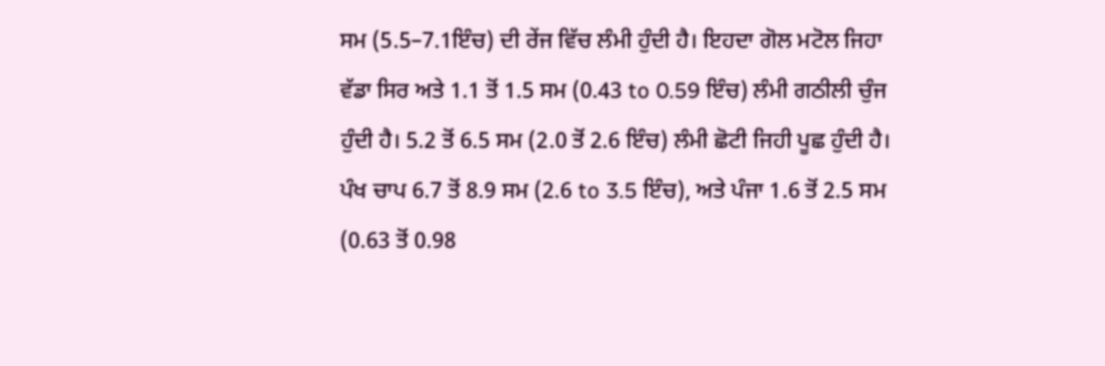ਸਮ (5.5–7.1ਇੰਚ) ਦੀ ਰੇਂਜ ਵਿੱਚ ਲੰਮੀ ਹੁੰਦੀ ਹੈ। ਇਹਦਾ ਗੋਲ ਮਟੋਲ ਜਿਹਾ ਵੱਡਾ ਸਿਰ ਅਤੇ 1.1 ਤੋਂ 1.5 ਸਮ (0.43 to 0.59 ਇੰਚ) ਲੰਮੀ ਗਠੀਲੀ ਚੁੰਜ ਹੁੰਦੀ ਹੈ। 5.2 ਤੋਂ 6.5 ਸਮ (2.0 ਤੋਂ 2.6 ਇੰਚ) ਲੰਮੀ ਛੋਟੀ ਜਿਹੀ ਪੂਛ ਹੁੰਦੀ ਹੈ। ਪੰਖ ਚਾਪ 6.7 ਤੋਂ 8.9 ਸਮ (2.6 to 3.5 ਇੰਚ), ਅਤੇ ਪੰਜਾ 1.6 ਤੋਂ 2.5 ਸਮ (0.63 ਤੋਂ 0.98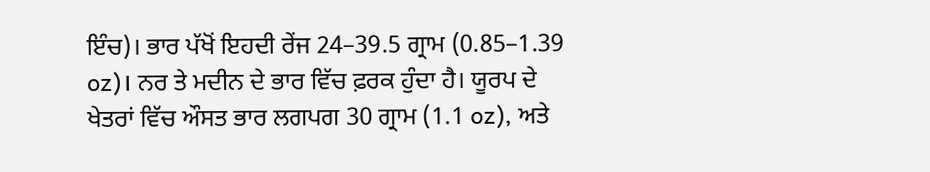ਇੰਚ)। ਭਾਰ ਪੱਖੋਂ ਇਹਦੀ ਰੇਂਜ 24–39.5 ਗ੍ਰਾਮ (0.85–1.39 oz)। ਨਰ ਤੇ ਮਦੀਨ ਦੇ ਭਾਰ ਵਿੱਚ ਫ਼ਰਕ ਹੁੰਦਾ ਹੈ। ਯੂਰਪ ਦੇ ਖੇਤਰਾਂ ਵਿੱਚ ਔਸਤ ਭਾਰ ਲਗਪਗ 30 ਗ੍ਰਾਮ (1.1 oz), ਅਤੇ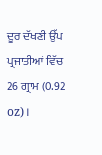ਦੂਰ ਦੱਖਣੀ ਉੱਪ ਪ੍ਰਜਾਤੀਆਂ ਵਿੱਚ 26 ਗ੍ਰਾਮ (0.92 oz)।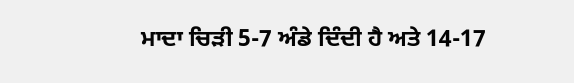ਮਾਦਾ ਚਿੜੀ 5-7 ਅੰਡੇ ਦਿੰਦੀ ਹੈ ਅਤੇ 14-17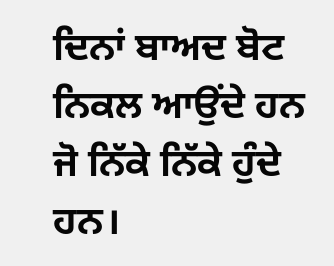ਦਿਨਾਂ ਬਾਅਦ ਬੋਟ ਨਿਕਲ ਆਉਂਦੇ ਹਨ ਜੋ ਨਿੱਕੇ ਨਿੱਕੇ ਹੁੰਦੇ ਹਨ।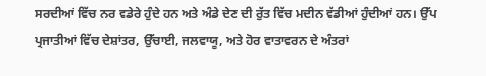ਸਰਦੀਆਂ ਵਿੱਚ ਨਰ ਵਡੇਰੇ ਹੁੰਦੇ ਹਨ ਅਤੇ ਅੰਡੇ ਦੇਣ ਦੀ ਰੁੱਤ ਵਿੱਚ ਮਦੀਨ ਵੱਡੀਆਂ ਹੁੰਦੀਆਂ ਹਨ। ਉੱਪ ਪ੍ਰਜਾਤੀਆਂ ਵਿੱਚ ਦੇਸ਼ਾਂਤਰ, ਉੱਚਾਈ, ਜਲਵਾਯੂ, ਅਤੇ ਹੋਰ ਵਾਤਾਵਰਨ ਦੇ ਅੰਤਰਾਂ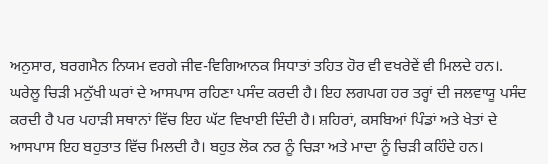ਅਨੁਸਾਰ, ਬਰਗਮੈਨ ਨਿਯਮ ਵਰਗੇ ਜੀਵ-ਵਿਗਿਆਨਕ ਸਿਧਾਤਾਂ ਤਹਿਤ ਹੋਰ ਵੀ ਵਖਰੇਵੇਂ ਵੀ ਮਿਲਦੇ ਹਨ।. ਘਰੇਲੂ ਚਿੜੀ ਮਨੁੱਖੀ ਘਰਾਂ ਦੇ ਆਸਪਾਸ ਰਹਿਣਾ ਪਸੰਦ ਕਰਦੀ ਹੈ। ਇਹ ਲਗਪਗ ਹਰ ਤਰ੍ਹਾਂ ਦੀ ਜਲਵਾਯੂ ਪਸੰਦ ਕਰਦੀ ਹੈ ਪਰ ਪਹਾੜੀ ਸਥਾਨਾਂ ਵਿੱਚ ਇਹ ਘੱਟ ਵਿਖਾਈ ਦਿੰਦੀ ਹੈ। ਸ਼ਹਿਰਾਂ, ਕਸਬਿਆਂ ਪਿੰਡਾਂ ਅਤੇ ਖੇਤਾਂ ਦੇ ਆਸਪਾਸ ਇਹ ਬਹੁਤਾਤ ਵਿੱਚ ਮਿਲਦੀ ਹੈ। ਬਹੁਤ ਲੋਕ ਨਰ ਨੂੰ ਚਿੜਾ ਅਤੇ ਮਾਦਾ ਨੂੰ ਚਿੜੀ ਕਹਿੰਦੇ ਹਨ।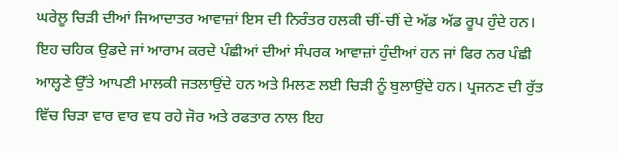ਘਰੇਲੂ ਚਿੜੀ ਦੀਆਂ ਜਿਆਦਾਤਰ ਆਵਾਜ਼ਾਂ ਇਸ ਦੀ ਨਿਰੰਤਰ ਹਲਕੀ ਚੀਂ-ਚੀਂ ਦੇ ਅੱਡ ਅੱਡ ਰੂਪ ਹੁੰਦੇ ਹਨ। ਇਹ ਚਹਿਕ ਉਡਦੇ ਜਾਂ ਆਰਾਮ ਕਰਦੇ ਪੰਛੀਆਂ ਦੀਆਂ ਸੰਪਰਕ ਆਵਾਜ਼ਾਂ ਹੁੰਦੀਆਂ ਹਨ ਜਾਂ ਫਿਰ ਨਰ ਪੰਛੀ ਆਲ੍ਹਣੇ ਉੱਤੇ ਆਪਣੀ ਮਾਲਕੀ ਜਤਲਾਉਂਦੇ ਹਨ ਅਤੇ ਮਿਲਣ ਲਈ ਚਿੜੀ ਨੂੰ ਬੁਲਾਉਂਦੇ ਹਨ। ਪ੍ਰਜਨਣ ਦੀ ਰੁੱਤ ਵਿੱਚ ਚਿੜਾ ਵਾਰ ਵਾਰ ਵਧ ਰਹੇ ਜੋਰ ਅਤੇ ਰਫਤਾਰ ਨਾਲ ਇਹ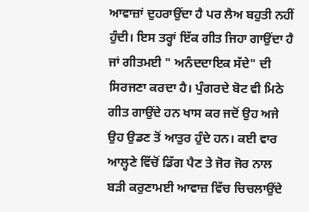ਆਵਾਜ਼ਾਂ ਦੁਹਰਾਉਂਦਾ ਹੈ ਪਰ ਲੈਅ ਬਹੁਤੀ ਨਹੀਂ ਹੁੰਦੀ। ਇਸ ਤਰ੍ਹਾਂ ਇੱਕ ਗੀਤ ਜਿਹਾ ਗਾਉਂਦਾ ਹੈ ਜਾਂ ਗੀਤਮਈ " ਅਨੰਦਦਾਇਕ ਸੱਦੇ" ਦੀ ਸਿਰਜਣਾ ਕਰਦਾ ਹੈ। ਪੁੰਗਰਦੇ ਬੋਟ ਵੀ ਮਿਠੇ ਗੀਤ ਗਾਉਂਦੇ ਹਨ ਖਾਸ ਕਰ ਜਦੋਂ ਉਹ ਅਜੇ ਉਹ ਉਡਣ ਤੋਂ ਆਤੁਰ ਹੁੰਦੇ ਹਨ। ਕਈ ਵਾਰ ਆਲ੍ਹਣੇ ਵਿੱਚੋਂ ਡਿੱਗ ਪੈਣ ਤੇ ਜੋਰ ਜੋਰ ਨਾਲ ਬੜੀ ਕਰੁਣਾਮਈ ਆਵਾਜ਼ ਵਿੱਚ ਚਿਚਲਾਉਂਦੇ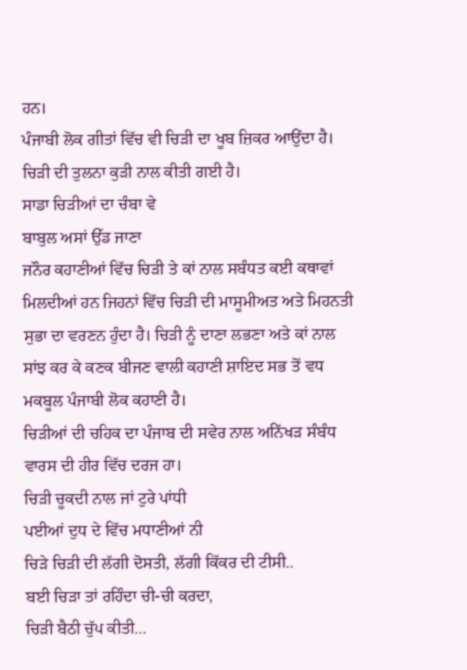ਹਨ।
ਪੰਜਾਬੀ ਲੋਕ ਗੀਤਾਂ ਵਿੱਚ ਵੀ ਚਿੜੀ ਦਾ ਖੂਬ ਜ਼ਿਕਰ ਆਉਂਦਾ ਹੈ। ਚਿੜੀ ਦੀ ਤੁਲਨਾ ਕੁੜੀ ਨਾਲ ਕੀਤੀ ਗਈ ਹੈ।
ਸਾਡਾ ਚਿੜੀਆਂ ਦਾ ਚੰਬਾ ਵੇ
ਬਾਬੁਲ ਅਸਾਂ ਉੱਡ ਜਾਣਾ
ਜਨੌਰ ਕਹਾਣੀਆਂ ਵਿੱਚ ਚਿੜੀ ਤੇ ਕਾਂ ਨਾਲ ਸਬੰਧਤ ਕਈ ਕਥਾਵਾਂ ਮਿਲਦੀਆਂ ਹਨ ਜਿਹਨਾਂ ਵਿੱਚ ਚਿੜੀ ਦੀ ਮਾਸੂਮੀਅਤ ਅਤੇ ਮਿਹਨਤੀ ਸੁਭਾ ਦਾ ਵਰਣਨ ਹੁੰਦਾ ਹੈ। ਚਿੜੀ ਨੂੰ ਦਾਣਾ ਲਭਣਾ ਅਤੇ ਕਾਂ ਨਾਲ ਸਾਂਝ ਕਰ ਕੇ ਕਣਕ ਬੀਜਣ ਵਾਲੀ ਕਹਾਣੀ ਸ਼ਾਇਦ ਸਭ ਤੋਂ ਵਧ ਮਕਬੂਲ ਪੰਜਾਬੀ ਲੋਕ ਕਹਾਣੀ ਹੈ।
ਚਿੜੀਆਂ ਦੀ ਚਹਿਕ ਦਾ ਪੰਜਾਬ ਦੀ ਸਵੇਰ ਨਾਲ ਅਨਿੱਖੜ ਸੰਬੰਧ ਵਾਰਸ ਦੀ ਹੀਰ ਵਿੱਚ ਦਰਜ ਹਾ।
ਚਿੜੀ ਚੂਕਦੀ ਨਾਲ ਜਾਂ ਟੁਰੇ ਪਾਂਧੀ
ਪਈਆਂ ਦੁਧ ਦੇ ਵਿੱਚ ਮਧਾਣੀਆਂ ਨੀ
ਚਿੜੇ ਚਿੜੀ ਦੀ ਲੱਗੀ ਦੋਸਤੀ, ਲੱਗੀ ਕਿੱਕਰ ਦੀ ਟੀਸੀ..
ਬਈ ਚਿੜਾ ਤਾਂ ਰਹਿੰਦਾ ਚੀ-ਚੀ ਕਰਦਾ,
ਚਿੜੀ ਬੈਠੀ ਚੁੱਪ ਕੀਤੀ…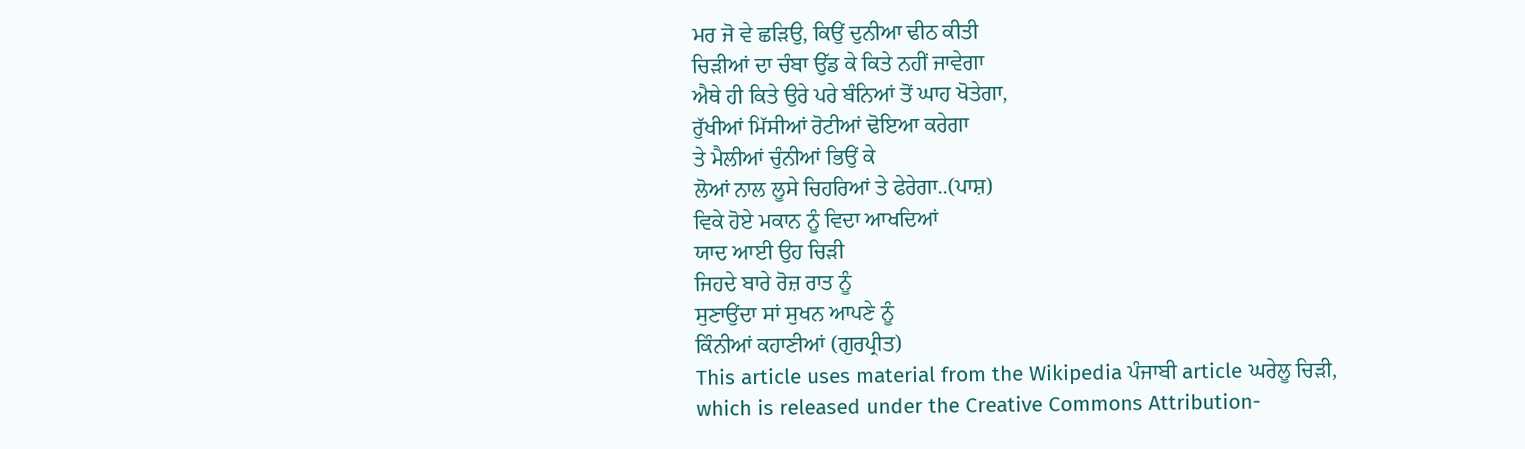ਮਰ ਜੋ ਵੇ ਛੜਿਉ, ਕਿਉਂ ਦੁਨੀਆ ਢੀਠ ਕੀਤੀ
ਚਿੜੀਆਂ ਦਾ ਚੰਬਾ ਉੱਡ ਕੇ ਕਿਤੇ ਨਹੀਂ ਜਾਵੇਗਾ
ਐਥੇ ਹੀ ਕਿਤੇ ਉਰੇ ਪਰੇ ਬੰਨਿਆਂ ਤੋਂ ਘਾਹ ਖੋਤੇਗਾ,
ਰੁੱਖੀਆਂ ਮਿੱਸੀਆਂ ਰੋਟੀਆਂ ਢੋਇਆ ਕਰੇਗਾ
ਤੇ ਮੈਲੀਆਂ ਚੁੰਨੀਆਂ ਭਿਉਂ ਕੇ
ਲੋਆਂ ਨਾਲ ਲੂਸੇ ਚਿਹਰਿਆਂ ਤੇ ਫੇਰੇਗਾ..(ਪਾਸ਼)
ਵਿਕੇ ਹੋਏ ਮਕਾਨ ਨੂੰ ਵਿਦਾ ਆਖਦਿਆਂ
ਯਾਦ ਆਈ ਉਹ ਚਿੜੀ
ਜਿਹਦੇ ਬਾਰੇ ਰੋਜ਼ ਰਾਤ ਨੂੰ
ਸੁਣਾਉਂਦਾ ਸਾਂ ਸੁਖਨ ਆਪਣੇ ਨੂੰ
ਕਿੰਨੀਆਂ ਕਹਾਣੀਆਂ (ਗੁਰਪ੍ਰੀਤ)
This article uses material from the Wikipedia ਪੰਜਾਬੀ article ਘਰੇਲੂ ਚਿੜੀ, which is released under the Creative Commons Attribution-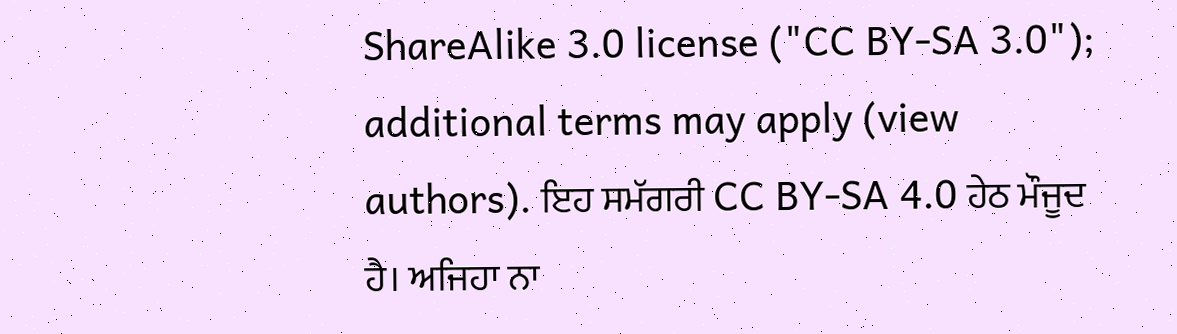ShareAlike 3.0 license ("CC BY-SA 3.0"); additional terms may apply (view authors). ਇਹ ਸਮੱਗਰੀ CC BY-SA 4.0 ਹੇਠ ਮੌਜੂਦ ਹੈ। ਅਜਿਹਾ ਨਾ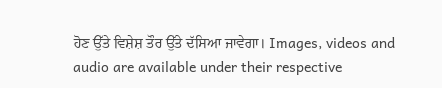ਹੋਣ ਉੱਤੇ ਵਿਸ਼ੇਸ਼ ਤੌਰ ਉੱਤੇ ਦੱਸਿਆ ਜਾਵੇਗਾ। Images, videos and audio are available under their respective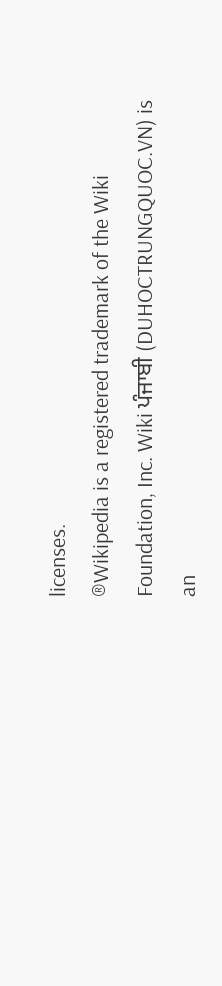licenses.
®Wikipedia is a registered trademark of the Wiki Foundation, Inc. Wiki ਪੰਜਾਬੀ (DUHOCTRUNGQUOC.VN) is an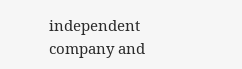independent company and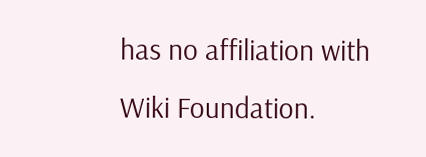has no affiliation with Wiki Foundation.